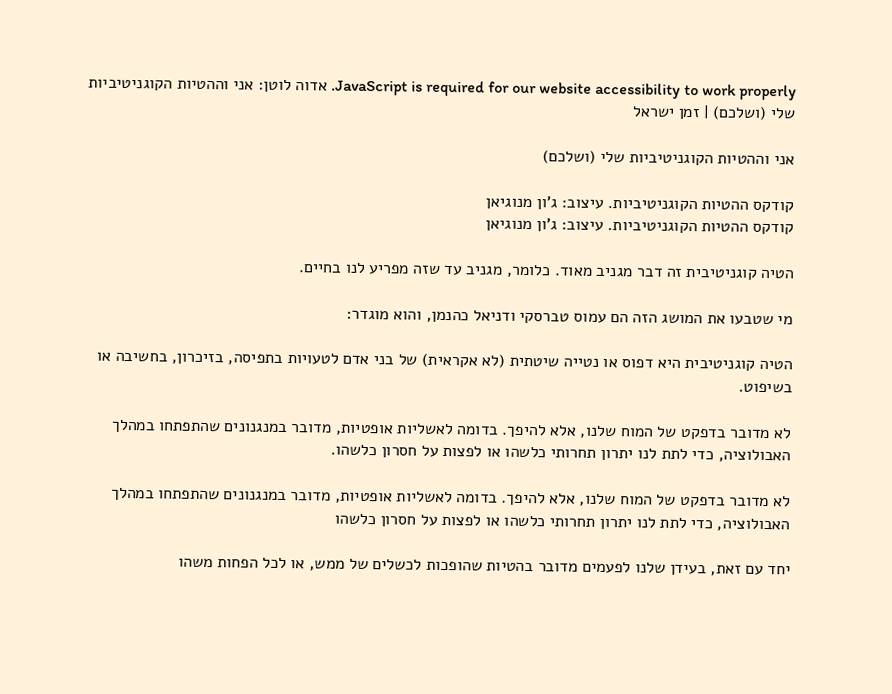JavaScript is required for our website accessibility to work properly. אדוה לוטן: אני וההטיות הקוגניטיביות שלי (ושלכם) | זמן ישראל

אני וההטיות הקוגניטיביות שלי (ושלכם)

קודקס ההטיות הקוגניטיביות. עיצוב: ג'ון מנוגיאן
קודקס ההטיות הקוגניטיביות. עיצוב: ג'ון מנוגיאן

הטיה קוגניטיבית זה דבר מגניב מאוד. כלומר, מגניב עד שזה מפריע לנו בחיים.

מי שטבעו את המושג הזה הם עמוס טברסקי ודניאל כהנמן, והוא מוגדר:

הטיה קוגניטיבית היא דפוס או נטייה שיטתית (לא אקראית) של בני אדם לטעויות בתפיסה, בזיכרון, בחשיבה או בשיפוט.

לא מדובר בדפקט של המוח שלנו, אלא להיפך. בדומה לאשליות אופטיות, מדובר במנגנונים שהתפתחו במהלך האבולוציה, כדי לתת לנו יתרון תחרותי כלשהו או לפצות על חסרון כלשהו.

לא מדובר בדפקט של המוח שלנו, אלא להיפך. בדומה לאשליות אופטיות, מדובר במנגנונים שהתפתחו במהלך האבולוציה, כדי לתת לנו יתרון תחרותי כלשהו או לפצות על חסרון כלשהו

יחד עם זאת, בעידן שלנו לפעמים מדובר בהטיות שהופכות לכשלים של ממש, או לכל הפחות משהו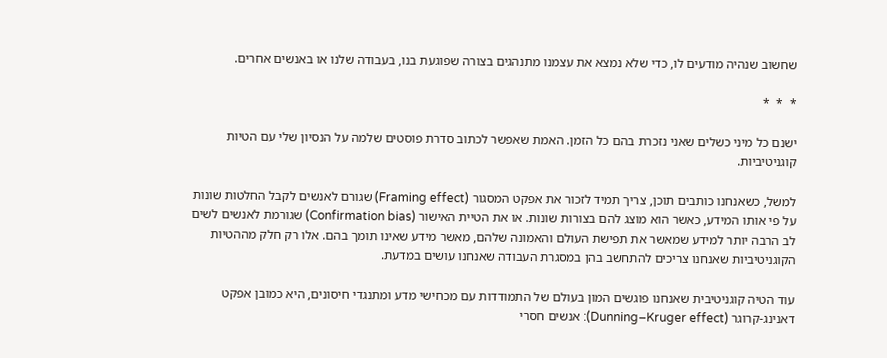שחשוב שנהיה מודעים לו, כדי שלא נמצא את עצמנו מתנהגים בצורה שפוגעת בנו, בעבודה שלנו או באנשים אחרים.

*  *  *

ישנם כל מיני כשלים שאני נזכרת בהם כל הזמן. האמת שאפשר לכתוב סדרת פוסטים שלמה על הנסיון שלי עם הטיות קוגניטיביות.

למשל, כשאנחנו כותבים תוכן, צריך תמיד לזכור את אפקט המסגור (Framing effect) שגורם לאנשים לקבל החלטות שונות על פי אותו המידע, כאשר הוא מוצג להם בצורות שונות. או את הטיית האישור (Confirmation bias) שגורמת לאנשים לשים לב הרבה יותר למידע שמאשר את תפישת העולם והאמונה שלהם, מאשר מידע שאינו תומך בהם. אלו רק חלק מההטיות הקוגניטיביות שאנחנו צריכים להתחשב בהן במסגרת העבודה שאנחנו עושים במדעת.

עוד הטיה קוגניטיבית שאנחנו פוגשים המון בעולם של התמודדות עם מכחישי מדע ומתנגדי חיסונים, היא כמובן אפקט דאנינג-קרוגר (Dunning–Kruger effect): אנשים חסרי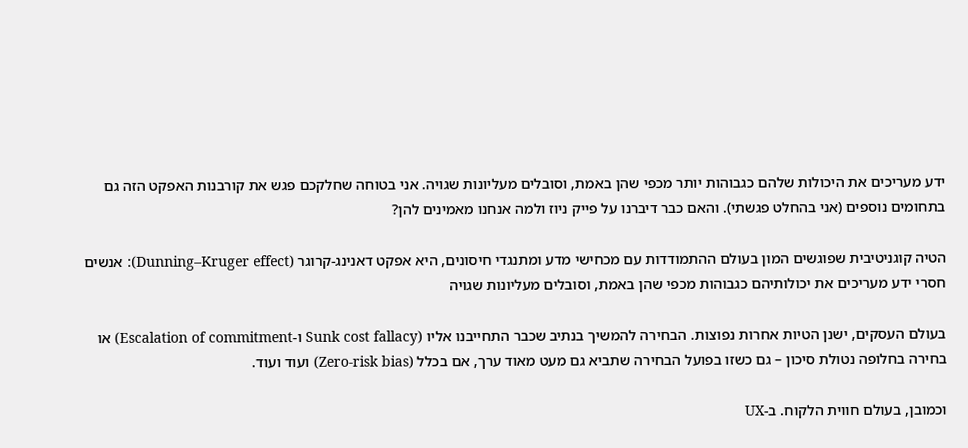ידע מעריכים את היכולות שלהם כגבוהות יותר מכפי שהן באמת, וסובלים מעליונות שגויה. אני בטוחה שחלקכם פגש את קורבנות האפקט הזה גם בתחומים נוספים (אני בהחלט פגשתי). והאם כבר דיברנו על פייק ניוז ולמה אנחנו מאמינים להן?

הטיה קוגניטיבית שפוגשים המון בעולם ההתמודדות עם מכחישי מדע ומתנגדי חיסונים, היא אפקט דאנינג-קרוגר (Dunning–Kruger effect): אנשים חסרי ידע מעריכים את יכולותיהם כגבוהות מכפי שהן באמת, וסובלים מעליונות שגויה

בעולם העסקים, ישנן הטיות אחרות נפוצות. הבחירה להמשיך בנתיב שכבר התחייבנו אליו (Sunk cost fallacy ו-Escalation of commitment) או בחירה בחלופה נטולת סיכון – גם כשזו בפועל הבחירה שתביא גם מעט מאוד ערך, אם בכלל (Zero-risk bias) ועוד ועוד.

וכמובן, בעולם חווית הלקוח. ב-UX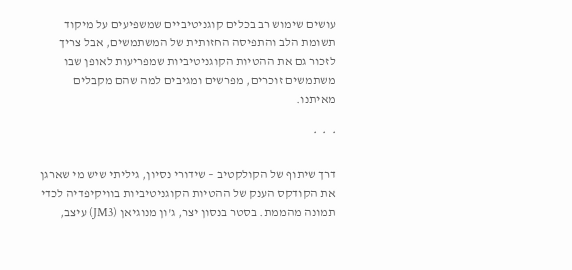עושים שימוש רב בכלים קוגניטיביים שמשפיעים על מיקוד תשומת הלב והתפיסה החזותית של המשתמשים, אבל צריך לזכור גם את ההטיות הקוגניטיביות שמפריעות לאופן שבו משתמשים זוכרים, מפרשים ומגיבים למה שהם מקבלים מאיתנו.

*  *  *

דרך שיתוף של הקולקטיב – שידורי נסיון, גיליתי שיש מי שארגן את הקודקס הענק של ההטיות הקוגניטיביות בוויקיפדיה לכדי תמונה מהממת. בסטר בנסון יצר, ג'ון מנוגיאן (JM3) עיצב,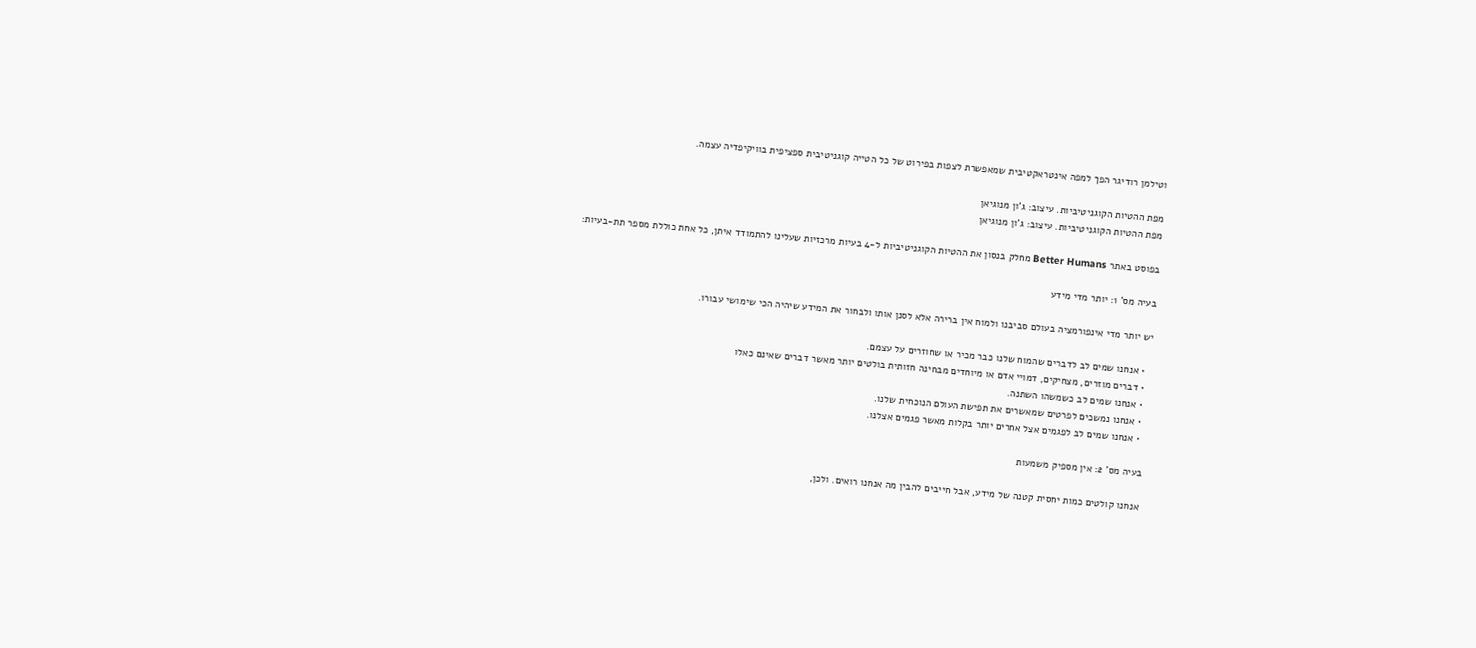וטילמן רודיגר הפך למפה אינטראקטיבית שמאפשרת לצפות בפירוט של כל הטייה קוגניטיבית ספציפית בוויקיפדיה עצמה.

מפת ההטיות הקוגניטיביות. עיצוב: ג'ון מנוגיאן
מפת ההטיות הקוגניטיביות. עיצוב: ג'ון מנוגיאן

בפוסט באתר Better Humans מחלק בנסון את ההטיות הקוגניטיביות ל-4 בעיות מרכזיות שעלינו להתמודד איתן, כל אחת כוללת מספר תת-בעיות:

בעיה מס' 1: יותר מדי מידע

יש יותר מדי אינפורמציה בעולם סביבנו ולמוח אין ברירה אלא לסנן אותו ולבחור את המידע שיהיה הכי שימושי עבורו.

  • אנחנו שמים לב לדברים שהמוח שלנו כבר מכיר או שחוזרים על עצמם.
  • דברים מוזרים, מצחיקים, דמויי אדם או מיוחדים מבחינה חזותית בולטים יותר מאשר דברים שאינם כאלו
  • אנחנו שמים לב כשמשהו השתנה.
  • אנחנו נמשכים לפרטים שמאשרים את תפישת העולם הנוכחית שלנו.
  • אנחנו שמים לב לפגמים אצל אחרים יותר בקלות מאשר פגמים אצלנו.

בעיה מס' 2: אין מספיק משמעות

אנחנו קולטים כמות יחסית קטנה של מידע, אבל חייבים להבין מה אנחנו רואים. ולכן,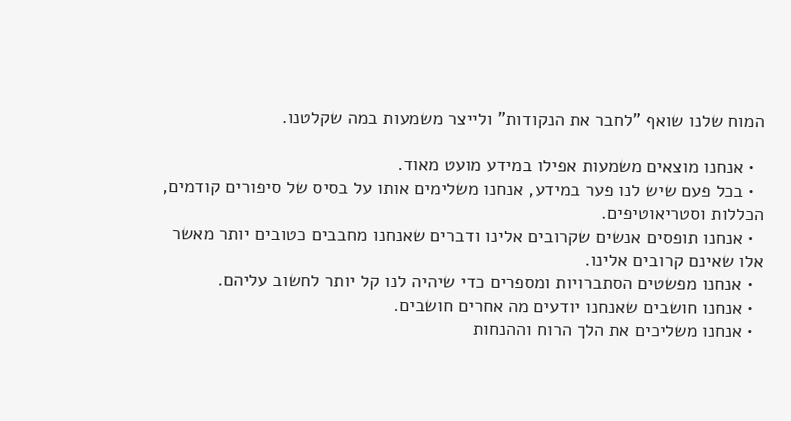המוח שלנו שואף "לחבר את הנקודות" ולייצר משמעות במה שקלטנו.

  • אנחנו מוצאים משמעות אפילו במידע מועט מאוד.
  • בכל פעם שיש לנו פער במידע, אנחנו משלימים אותו על בסיס של סיפורים קודמים, הכללות וסטריאוטיפים.
  • אנחנו תופסים אנשים שקרובים אלינו ודברים שאנחנו מחבבים כטובים יותר מאשר אלו שאינם קרובים אלינו.
  • אנחנו מפשטים הסתברויות ומספרים כדי שיהיה לנו קל יותר לחשוב עליהם.
  • אנחנו חושבים שאנחנו יודעים מה אחרים חושבים.
  • אנחנו משליכים את הלך הרוח וההנחות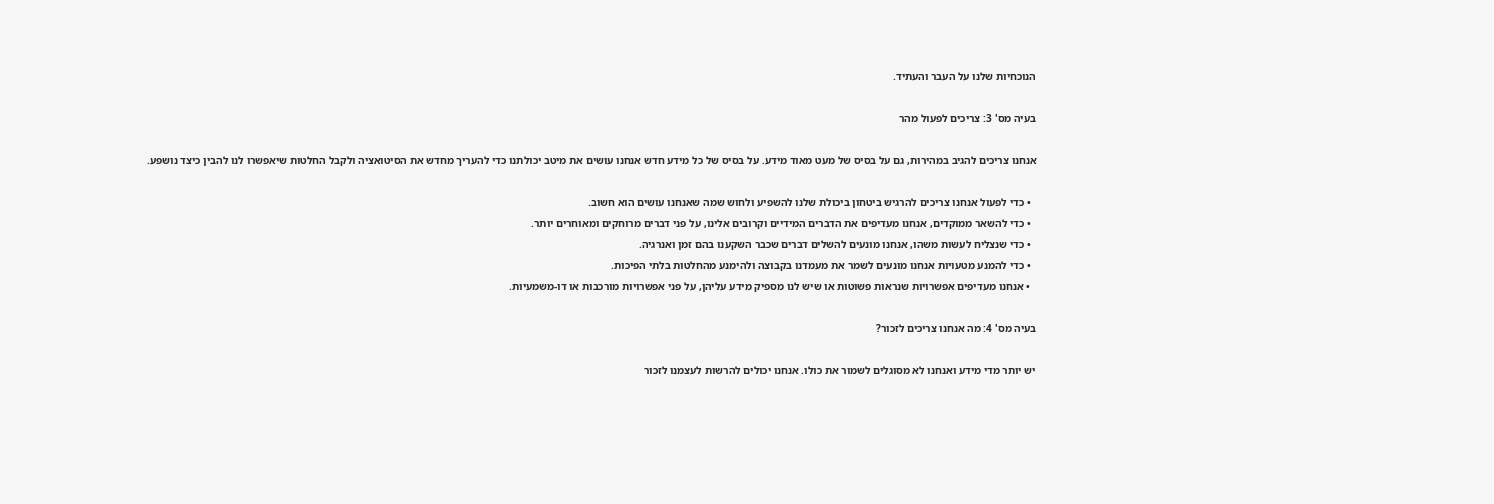הנוכחיות שלנו על העבר והעתיד.

בעיה מס' 3: צריכים לפעול מהר

אנחנו צריכים להגיב במהירות, גם על בסיס של מעט מאוד מידע. על בסיס של כל מידע חדש אנחנו עושים את מיטב יכולתנו כדי להעריך מחדש את הסיטואציה ולקבל החלטות שיאפשרו לנו להבין כיצד נושפע.

  • כדי לפעול אנחנו צריכים להרגיש ביטחון ביכולת שלנו להשפיע ולחוש שמה שאנחנו עושים הוא חשוב.
  • כדי להשאר ממוקדים, אנחנו מעדיפים את הדברים המידיים וקרובים אלינו, על פני דברים מרוחקים ומאוחרים יותר.
  • כדי שנצליח לעשות משהו, אנחנו מונעים להשלים דברים שכבר השקענו בהם זמן ואנרגיה.
  • כדי להמנע מטעויות אנחנו מונעים לשמר את מעמדנו בקבוצה ולהימנע מהחלטות בלתי הפיכות.
  • אנחנו מעדיפים אפשרויות שנראות פשוטות או שיש לנו מספיק מידע עליהן, על פני אפשרויות מורכבות או דו-משמעיות.

בעיה מס' 4: מה אנחנו צריכים לזכור?

יש יותר מדי מידע ואנחנו לא מסוגלים לשמור את כולו. אנחנו יכולים להרשות לעצמנו לזכור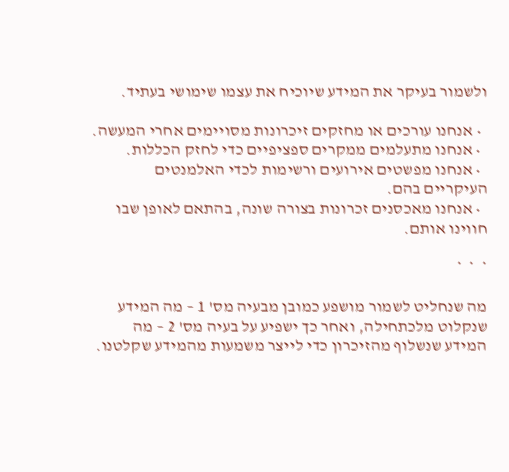ולשמור בעיקר את המידע שיוכיח את עצמו שימושי בעתיד.

  • אנחנו עורכים או מחזקים זיכרונות מסויימים אחרי המעשה.
  • אנחנו מתעלמים ממקרים ספציפיים כדי לחזק הכללות.
  • אנחנו מפשטים אירועים ורשימות לכדי האלמנטים העיקריים בהם.
  • אנחנו מאכסנים זכרונות בצורה שונה, בהתאם לאופן שבו חווינו אותם.

*  *  *

מה שנחליט לשמור מושפע כמובן מבעיה מס' 1 – מה המידע שנקלוט מלכתחילה, ואחר כך ישפיע על בעיה מס' 2 – מה המידע שנשלוף מהזיכרון כדי לייצר משמעות מהמידע שקלטנו.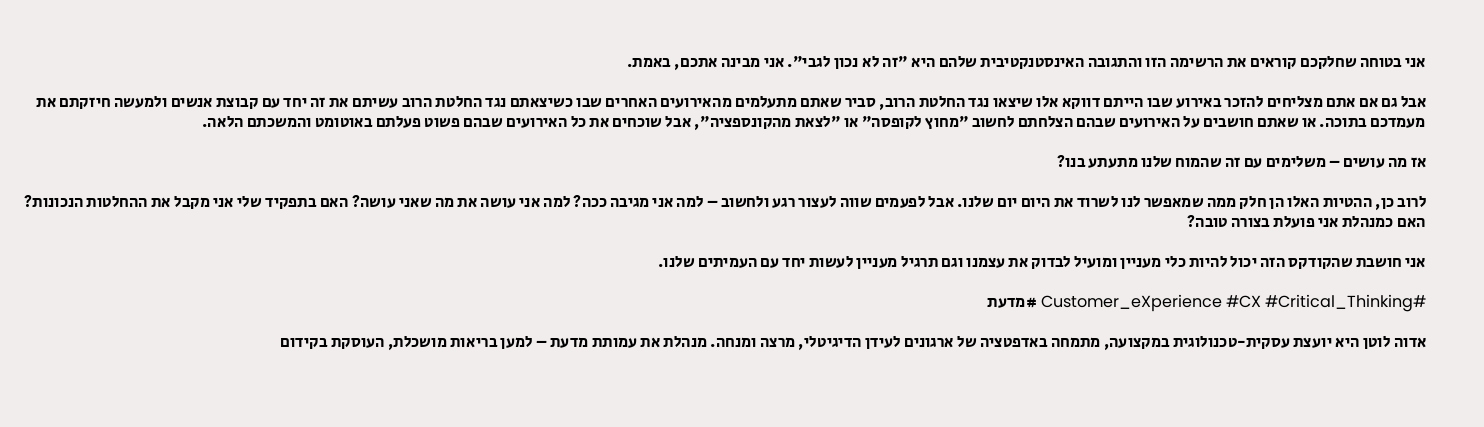אני בטוחה שחלקכם קוראים את הרשימה הזו והתגובה האינסטנקטיבית שלהם היא "זה לא נכון לגבי". אני מבינה אתכם, באמת.

אבל גם אם אתם מצליחים להזכר באירוע שבו הייתם דווקא אלו שיצאו נגד החלטת הרוב, סביר שאתם מתעלמים מהאירועים האחרים שבו כשיצאתם נגד החלטת הרוב עשיתם את זה יחד עם קבוצת אנשים ולמעשה חיזקתם את מעמדכם בתוכה. או שאתם חושבים על האירועים שבהם הצלחתם לחשוב "מחוץ לקופסה" או "לצאת מהקונספציה", אבל שוכחים את כל האירועים שבהם פשוט פעלתם באוטומט והמשכתם הלאה.

אז מה עושים – משלימים עם זה שהמוח שלנו מתעתע בנו?

לרוב כן, ההטיות האלו הן חלק ממה שמאפשר לנו לשרוד את היום יום שלנו. אבל לפעמים שווה לעצור רגע ולחשוב – למה אני מגיבה ככה? למה אני עושה את מה שאני עושה? האם בתפקיד שלי אני מקבל את ההחלטות הנכונות? האם כמנהלת אני פועלת בצורה טובה?

אני חושבת שהקודקס הזה יכול להיות כלי מעניין ומועיל לבדוק את עצמנו וגם תרגיל מעניין לעשות יחד עם העמיתים שלנו.

#Customer_eXperience #CX #Critical_Thinking #מדעת

אדוה לוטן היא יועצת עסקית-טכנולוגית במקצועה, מתמחה באדפטציה של ארגונים לעידן הדיגיטלי, מרצה ומנחה. מנהלת את עמותת מדעת – למען בריאות מושכלת, העוסקת בקידום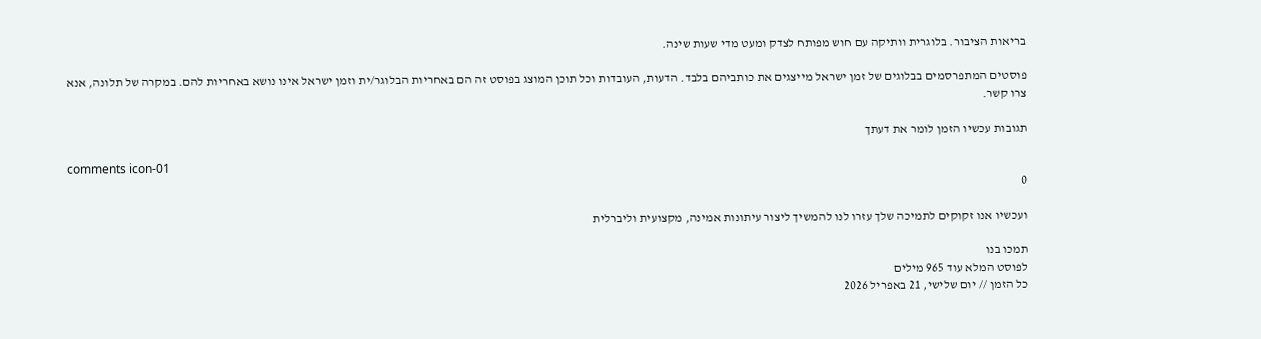בריאות הציבור. בלוגרית וותיקה עם חוש מפותח לצדק ומעט מדי שעות שינה.

פוסטים המתפרסמים בבלוגים של זמן ישראל מייצגים את כותביהם בלבד. הדעות, העובדות וכל תוכן המוצג בפוסט זה הם באחריות הבלוגר/ית וזמן ישראל אינו נושא באחריות להם. במקרה של תלונה, אנא צרו קשר.

תגובות עכשיו הזמן לומר את דעתך

comments icon-01
0

ועכשיו אנו זקוקים לתמיכה שלך עזרו לנו להמשיך ליצור עיתונות אמינה, מקצועית וליברלית

תמכו בנו
לפוסט המלא עוד 965 מילים
כל הזמן // יום שלישי, 21 באפריל 2026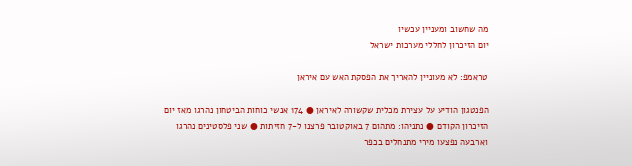מה שחשוב ומעניין עכשיו
יום הזיכרון לחללי מערכות ישראל

טראמפ: לא מעוניין להאריך את הפסקת האש עם איראן

הפנטגון הודיע על עצירת מכלית שקשורה לאיראן ● 174 אנשי כוחות הביטחון נהרגו מאז יום הזיכרון הקודם ● נתניהו: מתהום 7 באוקטובר פרצנו ל-7 חזיתות ● שני פלסטינים נהרגו וארבעה נפצעו מירי מתנחלים בכפר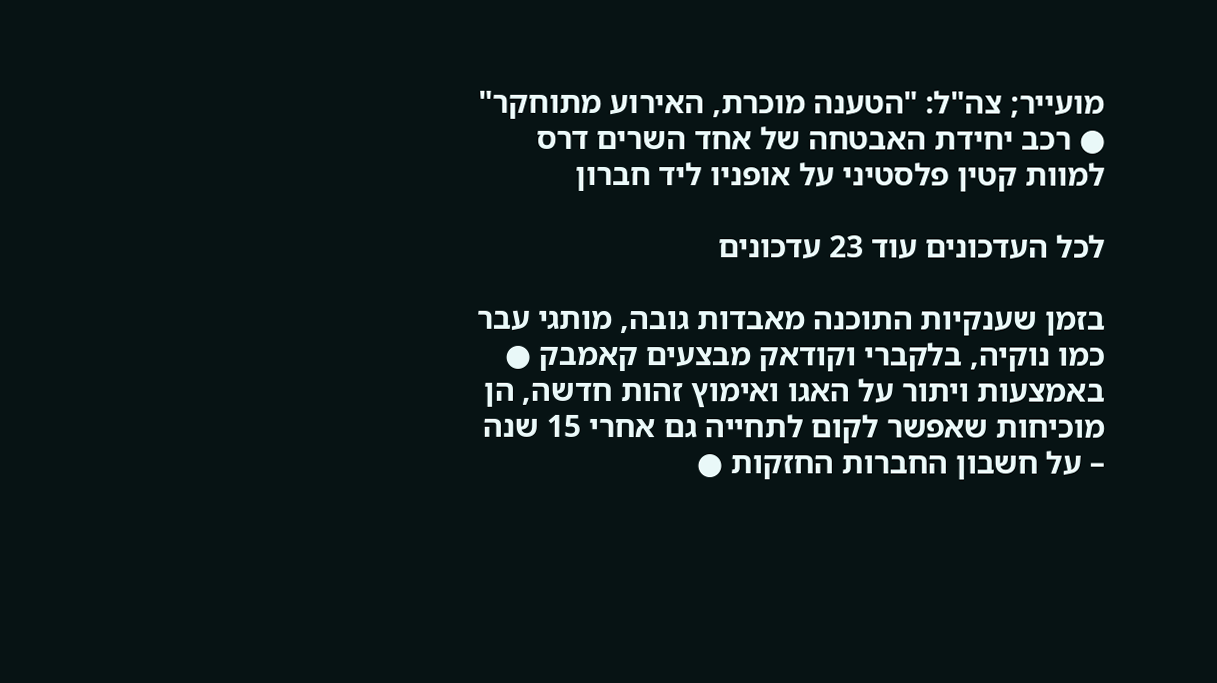מועייר; צה"ל: "הטענה מוכרת, האירוע מתוחקר" ● רכב יחידת האבטחה של אחד השרים דרס למוות קטין פלסטיני על אופניו ליד חברון

לכל העדכונים עוד 23 עדכונים

בזמן שענקיות התוכנה מאבדות גובה, מותגי עבר כמו נוקיה, בלקברי וקודאק מבצעים קאמבק ● באמצעות ויתור על האגו ואימוץ זהות חדשה, הן מוכיחות שאפשר לקום לתחייה גם אחרי 15 שנה – על חשבון החברות החזקות ●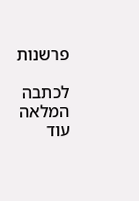פרשנות

לכתבה המלאה עוד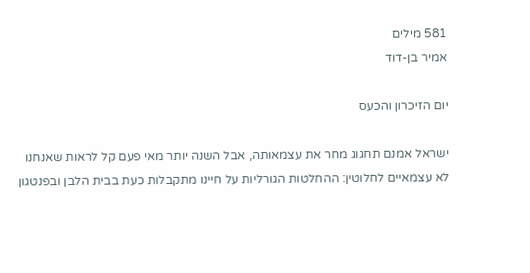581 מילים
אמיר בן-דוד

יום הזיכרון והכעס

ישראל אמנם תחגוג מחר את עצמאותה, אבל השנה יותר מאי פעם קל לראות שאנחנו לא עצמאיים לחלוטין: ההחלטות הגורליות על חיינו מתקבלות כעת בבית הלבן ובפנטגון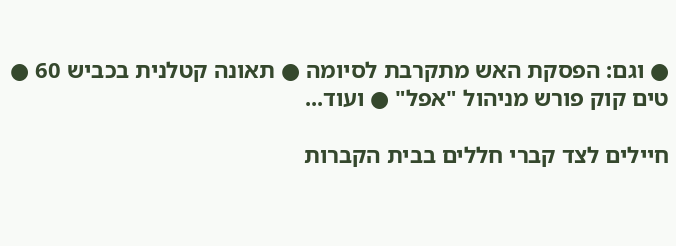● וגם: הפסקת האש מתקרבת לסיומה ● תאונה קטלנית בכביש 60 ● טים קוק פורש מניהול "אפל" ● ועוד...

חיילים לצד קברי חללים בבית הקברות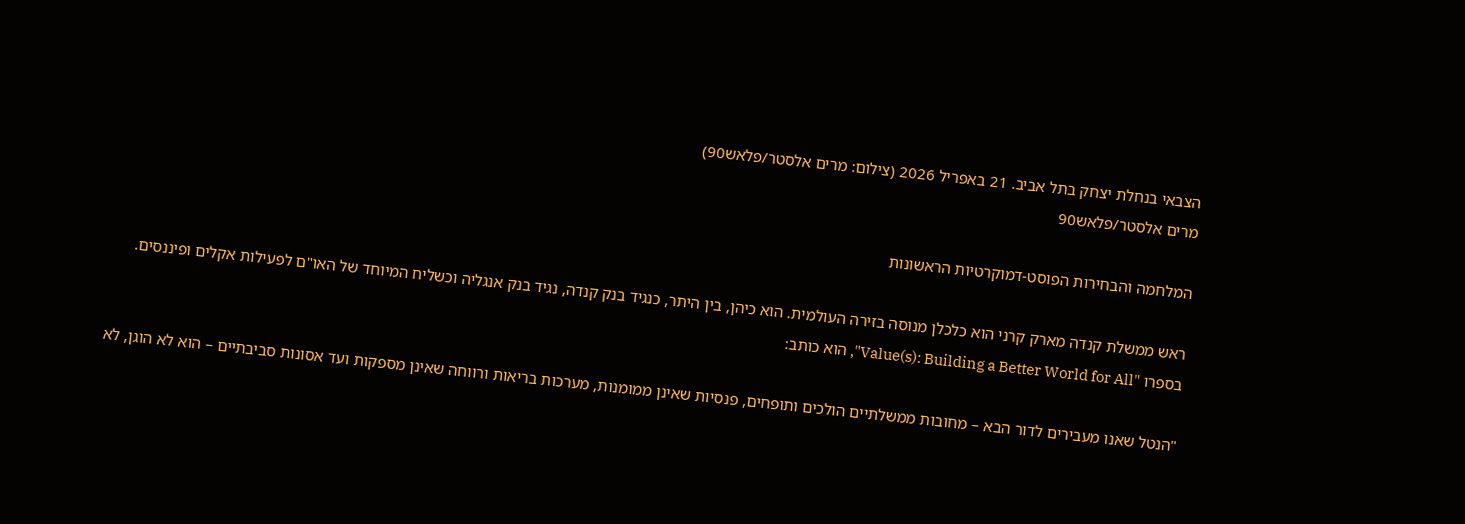הצבאי בנחלת יצחק בתל אביב. 21 באפריל 2026 (צילום: מרים אלסטר/פלאש90)
מרים אלסטר/פלאש90

המלחמה והבחירות הפוסט-דמוקרטיות הראשונות

ראש ממשלת קנדה מארק קרני הוא כלכלן מנוסה בזירה העולמית. הוא כיהן, בין היתר, כנגיד בנק קנדה, נגיד בנק אנגליה וכשליח המיוחד של האו"ם לפעילות אקלים ופיננסים. בספרו "Value(s): Building a Better World for All", הוא כותב:

"הנטל שאנו מעבירים לדור הבא – מחובות ממשלתיים הולכים ותופחים, פנסיות שאינן ממומנות, מערכות בריאות ורווחה שאינן מספקות ועד אסונות סביבתיים – הוא לא הוגן, לא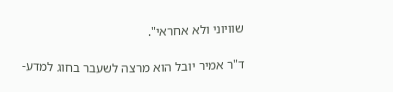שוויוני ולא אחראי".

ד"ר אמיר יובל הוא מרצה לשעבר בחוג למדע-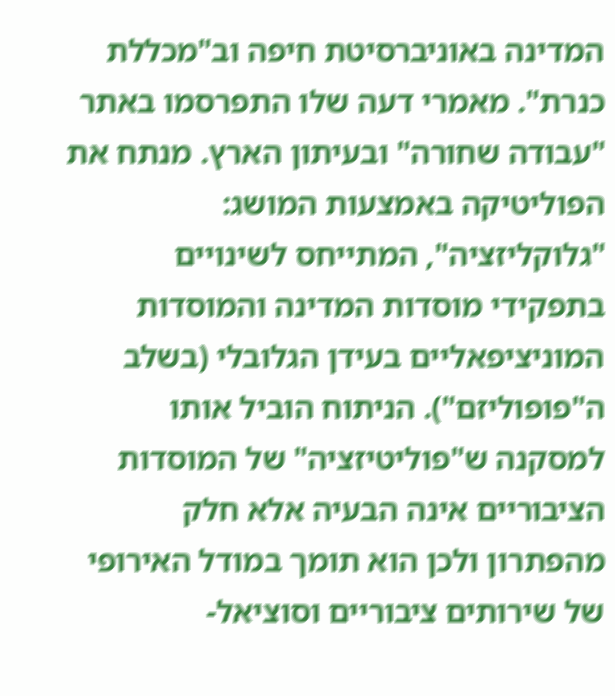המדינה באוניברסיטת חיפה וב"מכללת כנרת". מאמרי דעה שלו התפרסמו באתר "עבודה שחורה" ובעיתון הארץ. מנתח את הפוליטיקה באמצעות המושג: "גלוקליזציה", המתייחס לשינויים בתפקידי מוסדות המדינה והמוסדות המוניציפאליים בעידן הגלובלי (בשלב ה"פופוליזם"). הניתוח הוביל אותו למסקנה ש"פוליטיזציה" של המוסדות הציבוריים אינה הבעיה אלא חלק מהפתרון ולכן הוא תומך במודל האירופי של שירותים ציבוריים וסוציאל-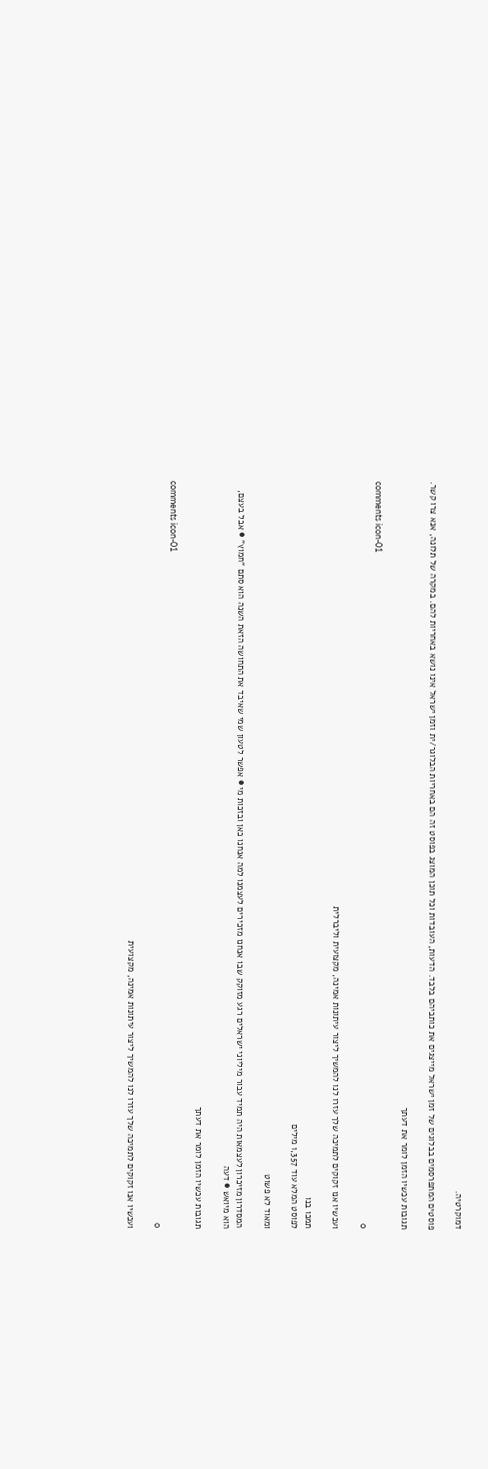דמוקרטיה.

פוסטים המתפרסמים בבלוגים של זמן ישראל מייצגים את כותביהם בלבד. הדעות, העובדות וכל תוכן המוצג בפוסט זה הם באחריות הבלוגר/ית וזמן ישראל אינו נושא באחריות להם. במקרה של תלונה, אנא צרו קשר.

תגובות עכשיו הזמן לומר את דעתך

comments icon-01
0

ועכשיו אנו זקוקים לתמיכה שלך עזרו לנו להמשיך ליצור עיתונות אמינה, מקצועית וליברלית

תמכו בנו
לפוסט המלא עוד 1,357 מילים

ומאוד לא פשוט

המסדרון מזיכרון לעצמאות היה תמיד עבור מיליוני ישראלים רגע מזוקק שבו אנחנו מזכירים לעצמנו למה אנחנו כאן ובזכות מי ● אפשר לטעון שמי שאיבד את התחושה הזאת השנה הוא סתם "חמוץ" ● אבל בעצם, הוא מיואש ● דעה

תגובות עכשיו הזמן לומר את דעתך

comments icon-01
0

ועכשיו אנו זקוקים לתמיכה שלך עזרו לנו להמשיך ליצור עיתונות אמינה, מקצועית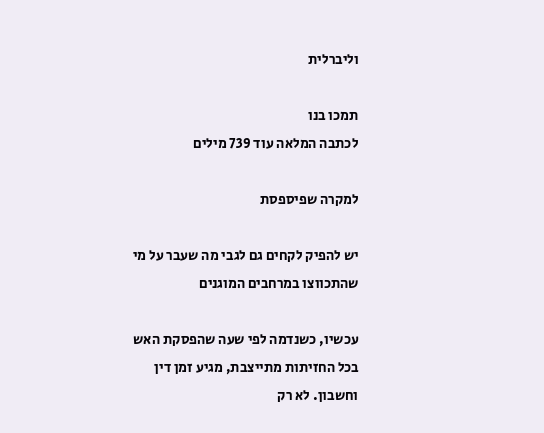וליברלית

תמכו בנו
לכתבה המלאה עוד 739 מילים

למקרה שפיספסת

יש להפיק לקחים גם לגבי מה שעבר על מי שהתכווצו במרחבים המוגנים

עכשיו, כשנדמה לפי שעה שהפסקת האש בכל החזיתות מתייצבת, מגיע זמן דין וחשבון. לא רק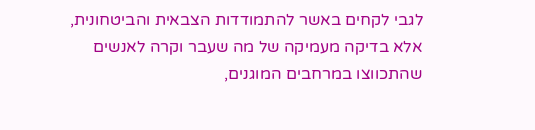לגבי לקחים באשר להתמודדות הצבאית והביטחונית, אלא בדיקה מעמיקה של מה שעבר וקרה לאנשים שהתכווצו במרחבים המוגנים,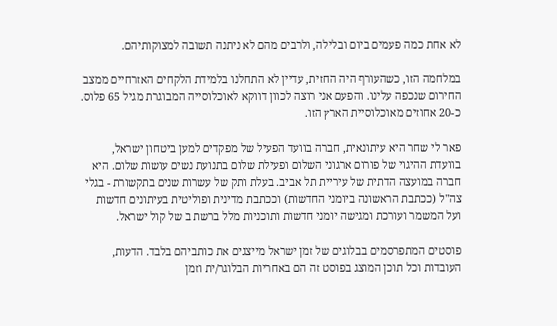לא אחת כמה פעמים ביום ובלילה, ולרבים מהם לא ניתנה תשובה למצוקותיהם.

במלחמה הזו, כשהעורף היה החזית, עדיין לא התחלנו בלמידת הלקחים האזרחיים ממצב החירום שנכפה עלינו. והפעם אני רוצה לכוון דווקא לאוכלוסייה המבוגרת מגיל 65 פלוס. כ-20 אחוזים מאוכלוסיית הארץ הזו.

פאר לי שחר היא עיתונאית, חברה בוועד הפעיל של מפקדים למען ביטחון ישראל, בוועדת ההיגוי של פורום ארגוני השלום ופעילת שלום בתנועת נשים עושות שלום. היא חברה במועצה הדתית של עיריית תל אביב. בעלת ותק של עשרות שנים בתקשורת - בגלי צה"ל (ככתבת הראשונה ביומני החדשות) וככתבת מדינית ופוליטית בעיתונים חדשות ועל המשמר ועורכת ומגישה יומני חדשות ותוכניות מלל ברשת ב של קול ישראל.

פוסטים המתפרסמים בבלוגים של זמן ישראל מייצגים את כותביהם בלבד. הדעות, העובדות וכל תוכן המוצג בפוסט זה הם באחריות הבלוגר/ית וזמן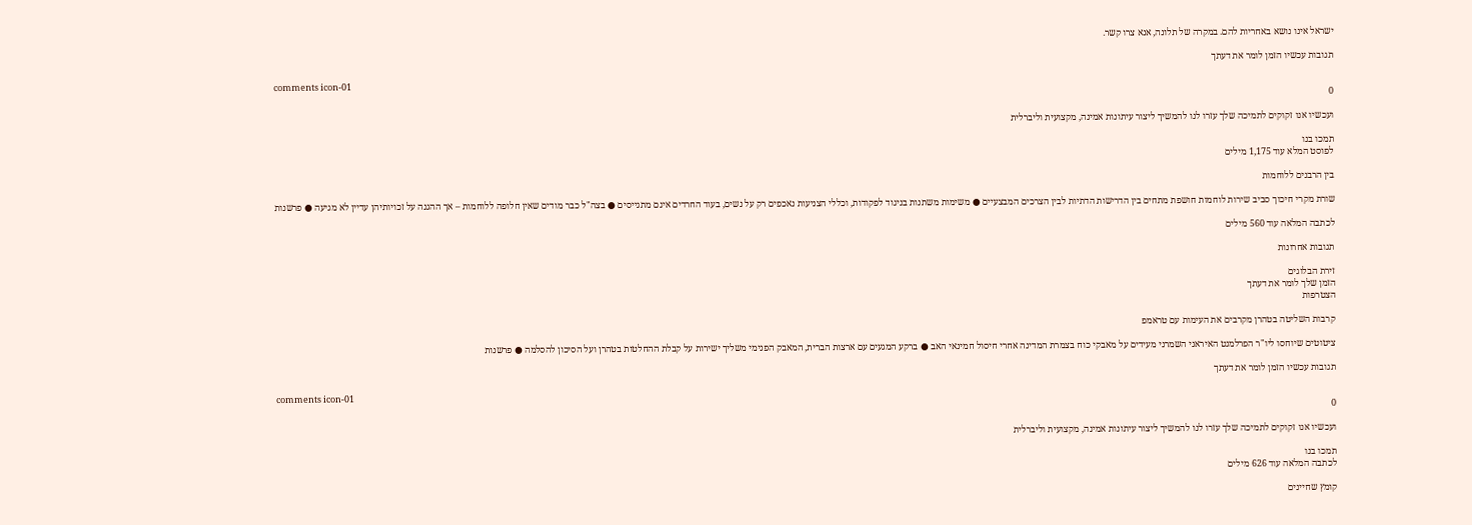ישראל אינו נושא באחריות להם. במקרה של תלונה, אנא צרו קשר.

תגובות עכשיו הזמן לומר את דעתך

comments icon-01
0

ועכשיו אנו זקוקים לתמיכה שלך עזרו לנו להמשיך ליצור עיתונות אמינה, מקצועית וליברלית

תמכו בנו
לפוסט המלא עוד 1,175 מילים

בין הרבנים ללוחמות

שורת מקרי חיכוך סביב שירות לוחמות חושפת מתחים בין הדרישות הדתיות לבין הצרכים המבצעיים ● משימות משתנות בניגוד לפקודות, וכללי הצניעות נאכפים רק על נשים, בעוד החרדים אינם מתגייסים ● בצה"ל כבר מודים שאין חלופה ללוחמות – אך ההגנה על זכויותיהן עדיין לא מגיעה ● פרשנות

לכתבה המלאה עוד 560 מילים

תגובות אחרונות

זירת הבלוגים
הזמן שלך לומר את דעתך
הצטרפות

קרבות השליטה בטהרן מקרבים את העימות עם טראמפ

ציטוטים שיוחסו ליו"ר הפרלמנט האיראני השמרני מעידים על מאבקי כוח בצמרת המדינה אחרי חיסול חמינאי האב ● ברקע המגעים עם ארצות הברית, המאבק הפנימי משליך ישירות על קבלת ההחלטות בטהרן ועל הסיכון להסלמה ● פרשנות

תגובות עכשיו הזמן לומר את דעתך

comments icon-01
0

ועכשיו אנו זקוקים לתמיכה שלך עזרו לנו להמשיך ליצור עיתונות אמינה, מקצועית וליברלית

תמכו בנו
לכתבה המלאה עוד 626 מילים

קומץ שחיינים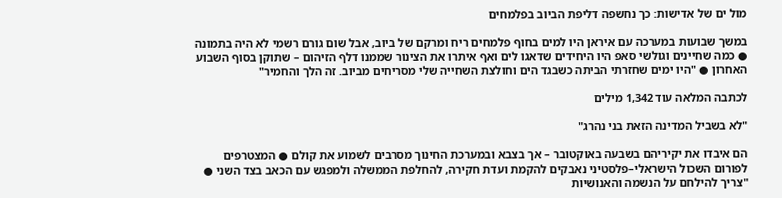מול ים של אדישות: כך נחשפה דליפת הביוב בפלמחים

במשך שבועות במערכה עם איראן היו למים בחוף פלמחים ריח ומרקם של ביוב, אבל שום גורם רשמי לא היה בתמונה ● כמה שחיינים וגולשי סאפ היו היחידים שדאגו לים ואף איתרו את הצינור שממנו דלף הזיהום – שתוקן בסוף השבוע האחרון ● "היו ימים שחזרתי הביתה כשבגד הים וחולצת השחייה שלי מסריחים מביוב. זה הלך והחמיר"

לכתבה המלאה עוד 1,342 מילים

"לא בשביל המדינה הזאת בני נהרג"

הם איבדו את יקיריהם בשבעה באוקטובר – אך בצבא ובמערכת החינוך מסרבים לשמוע את קולם ● המצטרפים לפורום השכול הישראלי–פלסטיני נאבקים להקמת ועדת חקירה, להחלפת הממשלה ולמפגש עם הכאב בצד השני ● "צריך להילחם על הנשמה והאנושיות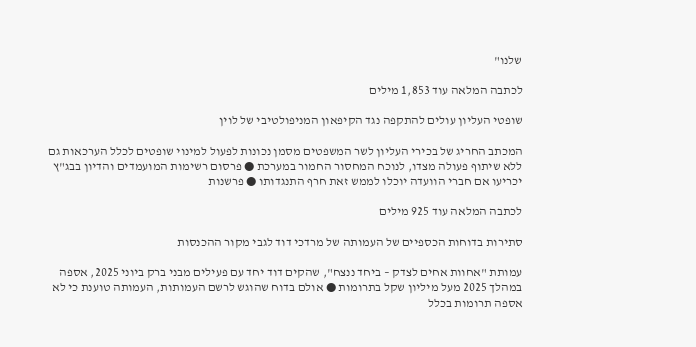שלנו"

לכתבה המלאה עוד 1,853 מילים

שופטי העליון עולים להתקפה נגד הקיפאון המניפולטיבי של לוין

המכתב החריג של בכירי העליון לשר המשפטים מסמן נכונות לפעול למינוי שופטים לכלל הערכאות גם ללא שיתוף פעולה מצדו, לנוכח המחסור החמור במערכת ● פרסום רשימות המועמדים והדיון בבג"ץ יכריעו אם חברי הוועדה יוכלו לממש זאת חרף התנגדותו ● פרשנות

לכתבה המלאה עוד 925 מילים

סתירות בדוחות הכספיים של העמותה של מרדכי דוד לגבי מקור ההכנסות

עמותת "אחוות אחים לצדק – ביחד ננצח", שהקים דוד יחד עם פעילים מבני ברק ביוני 2025, אספה במהלך 2025 מעל מיליון שקל בתרומות ● אולם בדוח שהוגש לרשם העמותות, העמותה טוענת כי לא אספה תרומות בכלל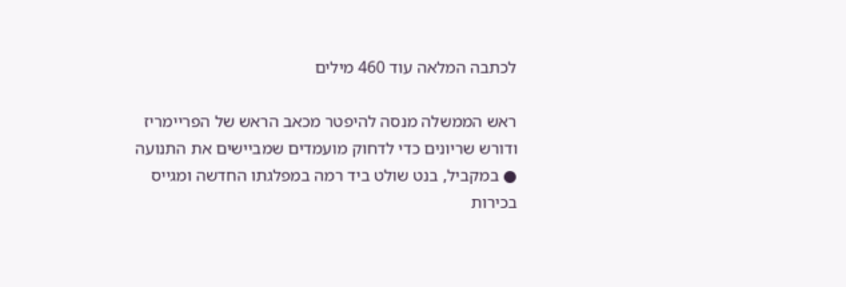לכתבה המלאה עוד 460 מילים

ראש הממשלה מנסה להיפטר מכאב הראש של הפריימריז ודורש שריונים כדי לדחוק מועמדים שמביישים את התנועה ● במקביל, בנט שולט ביד רמה במפלגתו החדשה ומגייס בכירות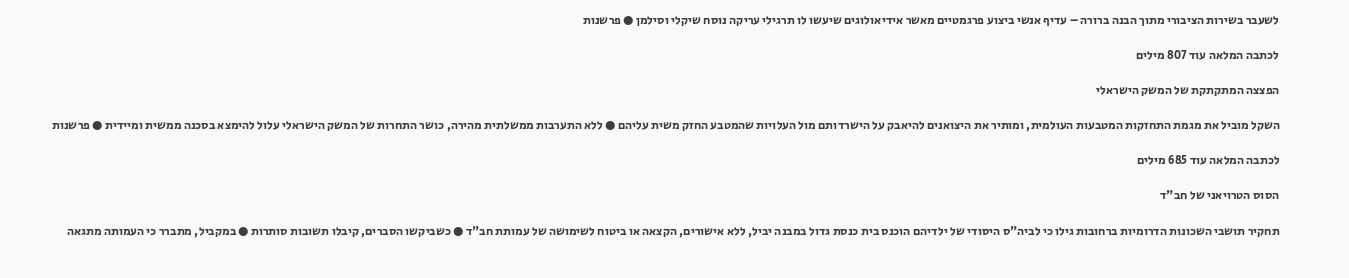לשעבר בשירות הציבורי מתוך הבנה ברורה – עדיף אנשי ביצוע פרגמטיים מאשר אידיאולוגים שיעשו לו תרגילי עריקה נוסח שיקלי וסילמן ● פרשנות

לכתבה המלאה עוד 807 מילים

הפצצה המתקתקת של המשק הישראלי

השקל מוביל את מגמת התחזקות המטבעות העולמית, ומותיר את היצואנים להיאבק על הישרדותם מול העלויות שהמטבע החזק משית עליהם ● ללא התערבות ממשלתית מהירה, כושר התחרות של המשק הישראלי עלול להימצא בסכנה ממשית ומיידית ● פרשנות

לכתבה המלאה עוד 685 מילים

הסוס הטרויאני של חב"ד

תחקיר תושבי השכונות הדרומיות ברחובות גילו כי לביה"ס היסודי של ילדיהם הוכנס בית כנסת גדול במבנה יביל, ללא אישורים, הקצאה או ביטוח לשימושה של עמותת חב"ד ● כשביקשו הסברים, קיבלו תשובות סותרות ● במקביל, מתברר כי העמותה מתגאה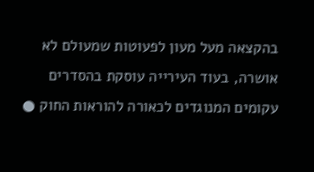בהקצאה מעל מעון לפעוטות שמעולם לא אושרה, בעוד העירייה עוסקת בהסדרים עקומים המנוגדים לכאורה להוראות החוק ●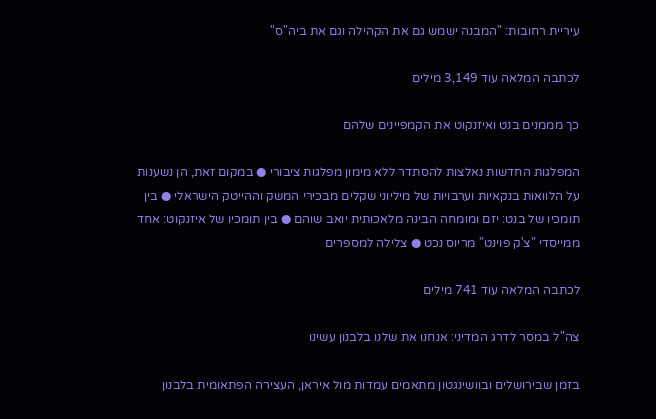עיריית רחובות: "המבנה ישמש גם את הקהילה וגם את ביה"ס"

לכתבה המלאה עוד 3,149 מילים

כך מממנים בנט ואיזנקוט את הקמפיינים שלהם

המפלגות החדשות נאלצות להסתדר ללא מימון מפלגות ציבורי ● במקום זאת, הן נשענות על הלוואות בנקאיות וערבויות של מיליוני שקלים מבכירי המשק וההייטק הישראלי ● בין תומכיו של בנט: יזם ומומחה הבינה מלאכותית יואב שוהם ● בין תומכיו של איזנקוט: אחד ממייסדי "צ'ק פוינט" מריוס נכט ● צלילה למספרים

לכתבה המלאה עוד 741 מילים

צה"ל במסר לדרג המדיני: אנחנו את שלנו בלבנון עשינו

בזמן שבירושלים ובוושינגטון מתאמים עמדות מול איראן, העצירה הפתאומית בלבנון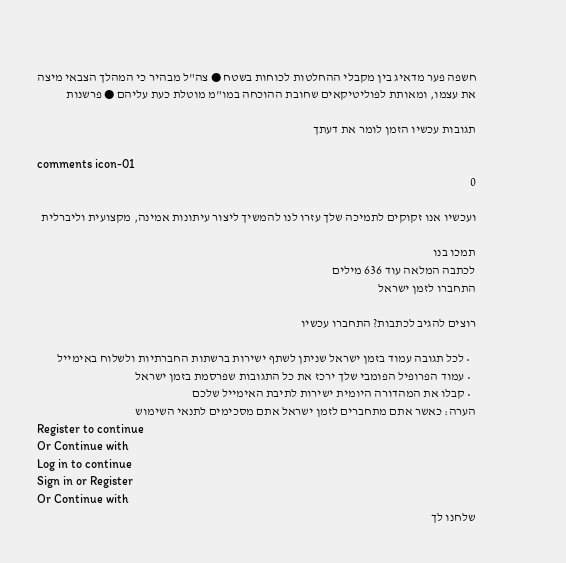חשפה פער מדאיג בין מקבלי ההחלטות לכוחות בשטח ● צה"ל מבהיר כי המהלך הצבאי מיצה את עצמו, ומאותת לפוליטיקאים שחובת ההוכחה במו"מ מוטלת כעת עליהם ● פרשנות

תגובות עכשיו הזמן לומר את דעתך

comments icon-01
0

ועכשיו אנו זקוקים לתמיכה שלך עזרו לנו להמשיך ליצור עיתונות אמינה, מקצועית וליברלית

תמכו בנו
לכתבה המלאה עוד 636 מילים
התחברו לזמן ישראל

רוצים להגיב לכתבות? התחברו עכשיו

  • לכל תגובה עמוד בזמן ישראל שניתן לשתף ישירות ברשתות החברתיות ולשלוח באימייל
  • עמוד הפרופיל הפומבי שלך ירכז את כל התגובות שפרסמת בזמן ישראל
  • קבלו את המהדורה היומית ישירות לתיבת האימייל שלכם
הערה: כאשר אתם מתחברים לזמן ישראל אתם מסכימים לתנאי השימוש
Register to continue
Or Continue with
Log in to continue
Sign in or Register
Or Continue with
שלחנו לך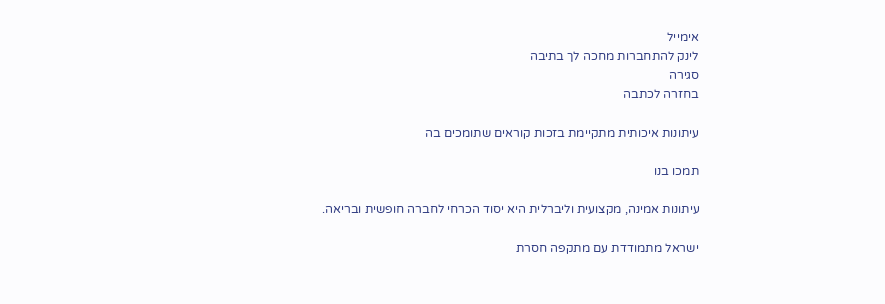אימייל
לינק להתחברות מחכה לך בתיבה
סגירה
בחזרה לכתבה

עיתונות איכותית מתקיימת בזכות קוראים שתומכים בה

תמכו בנו

עיתונות אמינה, מקצועית וליברלית היא יסוד הכרחי לחברה חופשית ובריאה.

ישראל מתמודדת עם מתקפה חסרת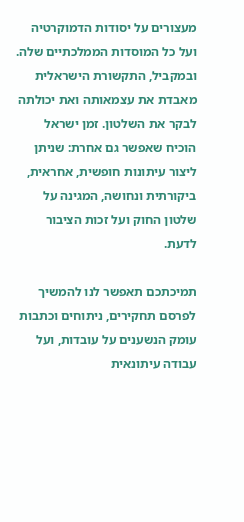מעצורים על יסודות הדמוקרטיה ועל כל המוסדות הממלכתיים שלה. ובמקביל, התקשורת הישראלית מאבדת את עצמאותה ואת יכולתה לבקר את השלטון. זמן ישראל הוכיח שאפשר גם אחרת: שניתן ליצור עיתונות חופשית, אחראית, ביקורתית ונחושה, המגינה על שלטון החוק ועל זכות הציבור לדעת.

תמיכתכם תאפשר לנו להמשיך לפרסם תחקירים, ניתוחים וכתבות עומק הנשענים על עובדות, ועל עבודה עיתונאית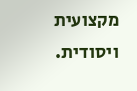מקצועית ויסודית.